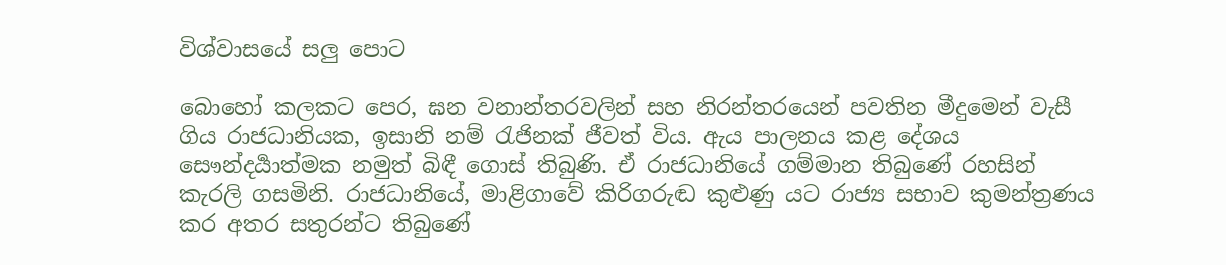විශ්වාසයේ සලු පොට

බොහෝ කලකට පෙර, ඝන වනාන්තරවලින් සහ නිරන්තරයෙන් පවතින මීදුමෙන් වැසී ගිය රාජධානියක, ඉසානි නම් රැජිනක් ජීවත් විය. ඇය පාලනය කළ දේශය සෞන්දර්‍යාත්මක නමුත් බිඳී ගොස් තිබුණි. ඒ රාජධානියේ ගම්මාන තිබුණේ රහසින් කැරලි ගසමිනි. රාජධානියේ, මාළිගාවේ කිරිගරුඬ කුළුණු යට රාජ්‍ය සභාව කුමන්ත්‍රණය කර අතර සතුරන්ට තිබුණේ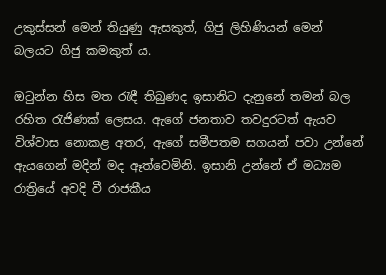උකුස්සන් මෙන් තියුණු ඇසකුත්, ගිජු ලිහිණියන් මෙන් බලයට ගිජු කමකුත් ය.

ඔටුන්න හිස මත රැඳී තිබුණද ඉසානිට දැනුනේ තමන් බල රහිත රැජිණක් ලෙසය. ඇගේ ජනතාව තවදුරටත් ඇයව විශ්වාස නොකළ අතර, ඇගේ සමීපතම සගයන් පවා උන්නේ ඇයගෙන් මදින් මද ඈත්වෙමිනි. ඉසානි උන්නේ ඒ මධ්‍යම රාත්‍රියේ අවදි වී රාජකීය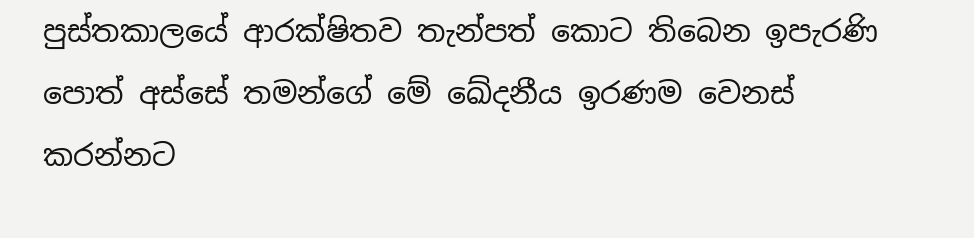පුස්තකාලයේ ආරක්ෂිතව තැන්පත් කොට තිබෙන ඉපැරණි පොත් අස්සේ තමන්ගේ මේ ඛේදනීය ඉරණම වෙනස් කරන්නට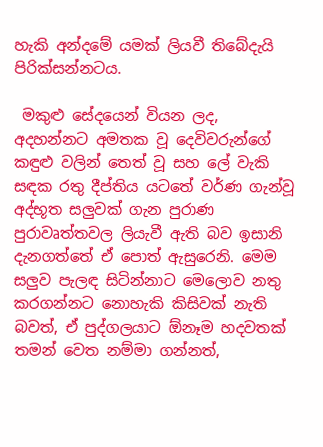හැකි අන්දමේ යමක් ලියවී තිබේදැයි පිරික්සන්නටය.

 මකුළු සේදයෙන් වියන ලද, අදහන්නට අමතක වූ දෙවිවරුන්ගේ කඳුළු වලින් තෙත් වූ සහ ලේ වැකි සඳක රතු දීප්තිය යටතේ වර්ණ ගැන්වූ අද්භූත සලුවක් ගැන පුරාණ පුරාවෘත්තවල ලියැවී ඇති බව ඉසානි දැනගත්තේ ඒ පොත් ඇසුරෙනි. මෙම සලුව පැලඳ සිටින්නාට මෙලොව නතු කරගන්නට නොහැකි කිසිවක් නැති බවත්, ඒ පුද්ගලයාට ඕනෑම හදවතක් තමන් වෙත නම්මා ගන්නත්,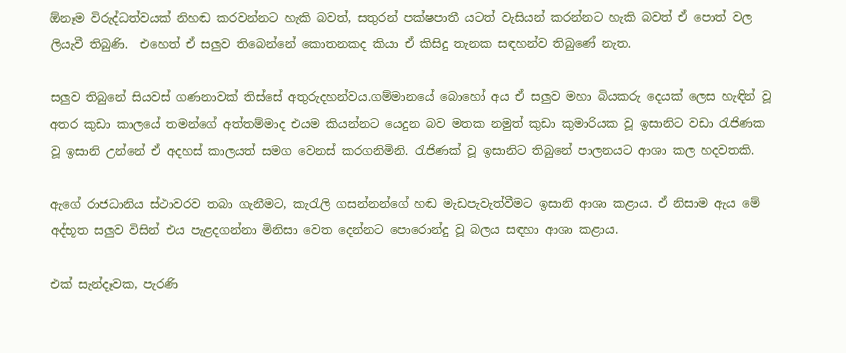ඕනෑම විරුද්ධත්වයක් නිහඬ කරවන්නට හැකි බවත්, සතුරන් පක්ෂපාතී යටත් වැසියන් කරන්නට හැකි බවත් ඒ පොත් වල ලියැවී තිබුණි.  එහෙත් ඒ සලුව තිබෙන්නේ කොතනකද කියා ඒ කිසිදු තැනක සඳහන්ව තිබුණේ නැත.

සලුව තිබුනේ සියවස් ගණනාවක් තිස්සේ අතුරුදහන්වය.ගම්මානයේ බොහෝ අය ඒ සලුව මහා බියකරු දෙයක් ලෙස හැඳින් වූ අතර කුඩා කාලයේ තමන්ගේ අත්තම්මාද එයම කියන්නට යෙදුන බව මතක නමුත් කුඩා කුමාරියක වූ ඉසානිට වඩා රැජිණක වූ ඉසානි උන්නේ ඒ අදහස් කාලයත් සමග වෙනස් කරගනිමිනි. රැජිණක් වූ ඉසානිට තිබුනේ පාලනයට ආශා කල හදවතකි.

ඇගේ රාජධානිය ස්ථාවරව තබා ගැනීමට, කැරැලි ගසන්නන්ගේ හඬ මැඩපැවැත්වීමට ඉසානි ආශා කළාය. ඒ නිසාම ඇය මේ අද්භූත සලුව විසින් එය පැළදගන්නා මිනිසා වෙත දෙන්නට පොරොන්දු වූ බලය සඳහා ආශා කළාය.

එක් සැන්දෑවක, පැරණි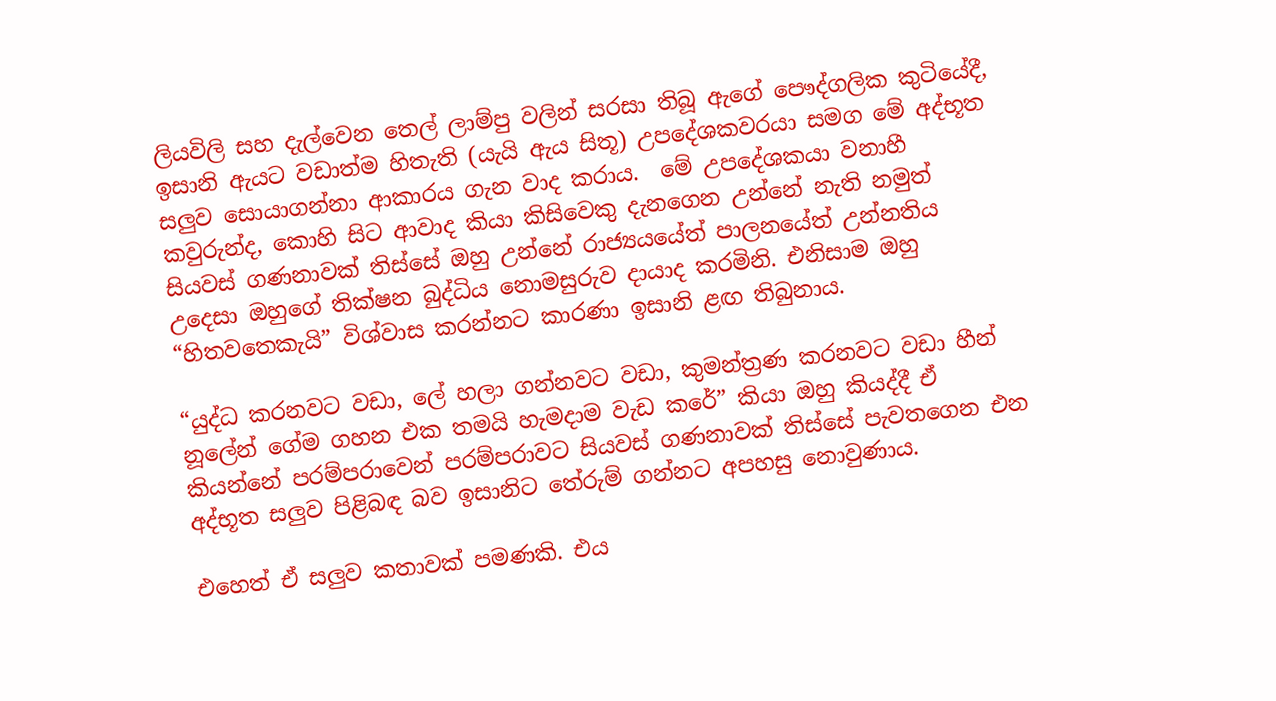ලියවිලි සහ දැල්වෙන තෙල් ලාම්පු වලින් සරසා තිබූ ඇගේ පෞද්ගලික කුටියේදී, ඉසානි ඇයට වඩාත්ම හිතැති (යැයි ඇය සිතූ) උපදේශකවරයා සමග මේ අද්භූත සලුව සොයාගන්නා ආකාරය ගැන වාද කරාය.  මේ උපදේශකයා වනාහී කවුරුන්ද, කොහි සිට ආවාද කියා කිසිවෙකු දැනගෙන උන්නේ නැති නමුත් සියවස් ගණනාවක් තිස්සේ ඔහු උන්නේ රාජ්‍යයයේත් පාලනයේත් උන්නතිය උදෙසා ඔහුගේ තික්ෂන බුද්ධිය නොමසුරුව දායාද කරමිනි. එනිසාම ඔහු “හිතවතෙකැයි” විශ්වාස කරන්නට කාරණා ඉසානි ළඟ තිබුනාය.

“යුද්ධ කරනවට වඩා, ලේ හලා ගන්නවට වඩා, කුමන්ත්‍රණ කරනවට වඩා හීන් නූලේන් ගේම ගහන එක තමයි හැමදාම වැඩ කරේ” කියා ඔහු කියද්දී ඒ කියන්නේ පරම්පරාවෙන් පරම්පරාවට සියවස් ගණනාවක් තිස්සේ පැවතගෙන එන අද්භූත සලුව පිළිබඳ බව ඉසානිට තේරුම් ගන්නට අපහසු නොවුණාය.

එහෙත් ඒ සලුව කතාවක් පමණකි. එය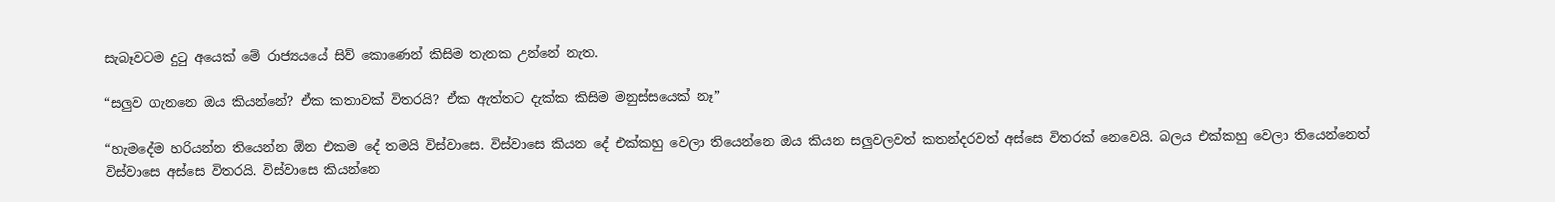සැබෑවටම දුටු අයෙක් මේ රාජ්‍යයයේ සිව් කොණෙන් කිසිම තැනක උන්නේ නැත.

“සලුව ගැනනෙ ඔය කියන්නේ? ඒක කතාවක් විතරයි? ඒක ඇත්තට දැක්ක කිසිම මනුස්සයෙක් නෑ”

“හැමදේම හරියන්න තියෙන්න ඕන එකම දේ තමයි විස්වාසෙ. විස්වාසෙ කියන දේ එක්කහු වෙලා තියෙන්නෙ ඔය කියන සලුවලවත් කතන්දරවත් අස්සෙ විතරක් නෙවෙයි. බලය එක්කහු වෙලා තියෙන්නෙත් විස්වාසෙ අස්සෙ විතරයි. විස්වාසෙ කියන්නෙ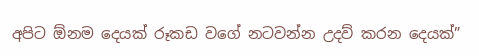අපිට ඕනම දෙයක් රූකඩ වගේ නටවන්න උදව් කරන දෙයක්”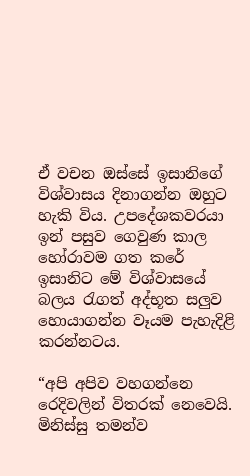ඒ වචන ඔස්සේ ඉසානිගේ විශ්වාසය දිනාගන්න ඔහුට හැකි විය. උපදේශකවරයා ඉන් පසුව ගෙවුණ කාල හෝරාවම ගත කරේ ඉසානිට මේ විශ්වාසයේ බලය රැගත් අද්භූත සලුව හොයාගන්න වෑයම පැහැදිළි කරන්නටය.

“අපි අපිව වහගන්නෙ රෙදිවලින් විතරක් නෙවෙයි. මිනිස්සු තමන්ව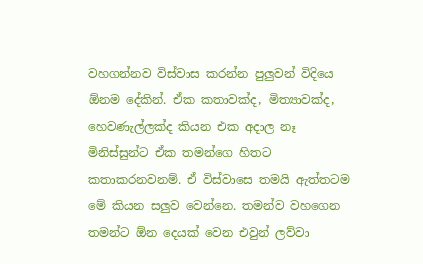වහගන්නව විස්වාස කරන්න පුලුවන් විදියෙ ඕනම දේකින්. ඒක කතාවක්ද, මිත්‍යාවක්ද, හෙවණැල්ලක්ද කියන එක අදාල නෑ මිනිස්සුන්ට ඒක තමන්ගෙ හිතට කතාකරනවනම්. ඒ විස්වාසෙ තමයි ඇත්තටම මේ කියන සලුව වෙන්නෙ. තමන්ව වහගෙන තමන්ට ඕන දෙයක් වෙන එවුන් ලව්වා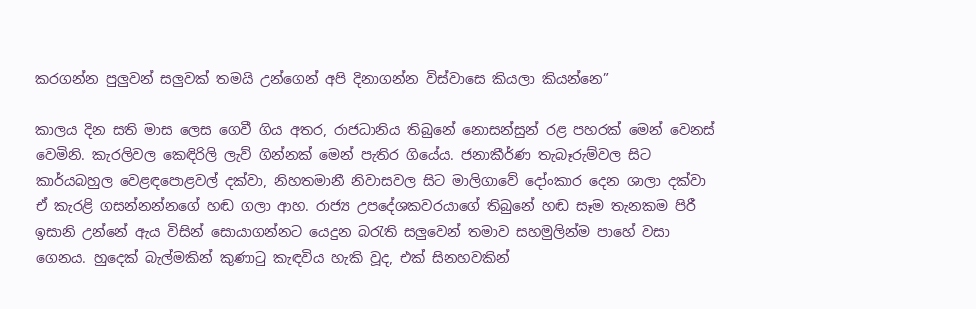කරගන්න පුලුවන් සලුවක් තමයි උන්ගෙන් අපි දිනාගන්න විස්වාසෙ කියලා කියන්නෙ”

කාලය දින සති මාස ලෙස ගෙවී ගිය අතර, රාජධානිය තිබුනේ නොසන්සුන් රළ පහරක් මෙන් වෙනස් වෙමිනි. කැරලිවල කෙඳිරිලි ලැව් ගින්නක් මෙන් පැතිර ගියේය. ජනාකීර්ණ තැබෑරුම්වල සිට කාර්යබහුල වෙළඳපොළවල් දක්වා, නිහතමානී නිවාසවල සිට මාලිගාවේ දෝංකාර දෙන ශාලා දක්වා ඒ කැරළි ගසන්නන්නගේ හඬ ගලා ආහ. රාජ්‍ය උපදේශකවරයාගේ තිබුනේ හඬ සෑම තැනකම පිරී ඉසානි උන්නේ ඇය විසින් සොයාගන්නට යෙදුන බරැති සලුවෙන් තමාව සහමුලින්ම පාහේ වසා ගෙනය. හුදෙක් බැල්මකින් කුණාටු කැඳවිය හැකි වූද, එක් සිනහවකින්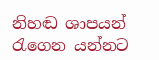නිහඬ ශාපයන් රැගෙන යන්නට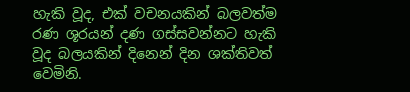හැකි වූද, එක් වචනයකින් බලවත්ම රණ ශූරයන් දණ ගස්සවන්නට හැකි වූද බලයකින් දිනෙන් දින ශක්තිවත් වෙමිනි.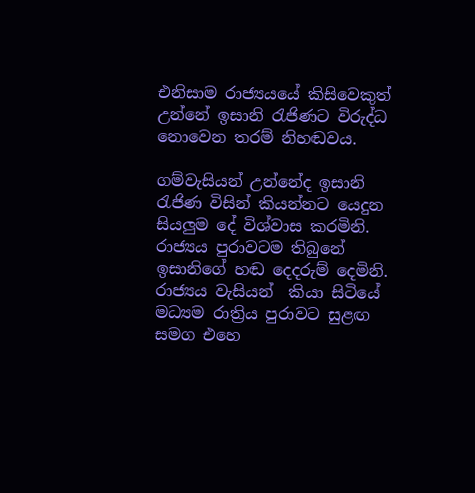එනිසාම රාජ්‍යයයේ කිසිවෙකුත් උන්නේ ඉසානි රැජිණට විරුද්ධ නොවෙන තරම් නිහඬවය.

ගම්වැසියන් උන්නේද ඉසානි රැජිණ විසින් කියන්නට යෙදුන සියලුම දේ විශ්වාස කරමිනි. රාජ්‍යය පුරාවටම තිබුනේ ඉසානිගේ හඬ දෙදරුම් දෙමිනි. රාජ්‍යය වැසියන්  කියා සිටියේ මධ්‍යම රාත්‍රිය පුරාවට සුළඟ සමග එහෙ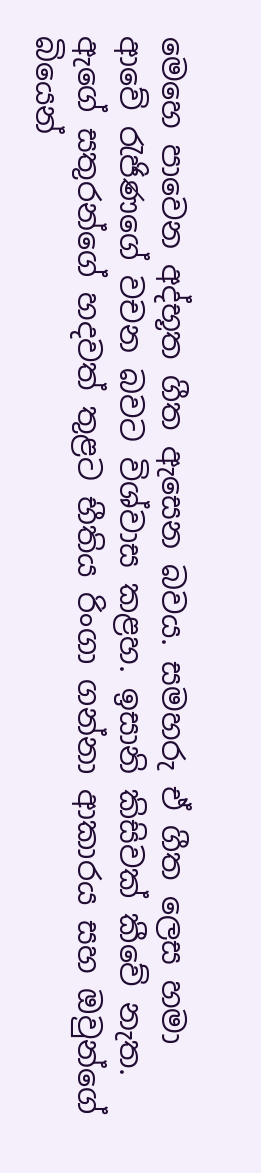මෙහෙ පාවෙන අද්භූත ගීත ඇසෙන බවය. සමහරු ඒ ගීත ලෙස හමා ආවේ රැජිණගේ වචන බවට විශ්වාස කළහ. ඉසානි කිසිවක් කීවේ නැත. ඇගේ සතුරන්ගේ හදවත් තුළට භීතිය රිංගා ගන්නා ආකාරය සහ ඔවුන්ගේ බියෙන්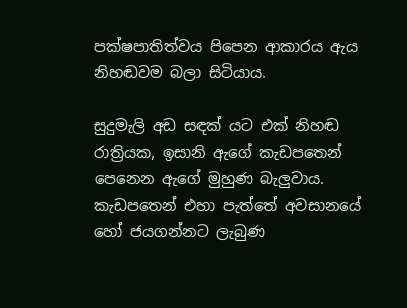පක්ෂපාතිත්වය පිපෙන ආකාරය ඇය නිහඬවම බලා සිටියාය.

සුදුමැලි අඩ සඳක් යට එක් නිහඬ රාත්‍රියක, ඉසානි ඇගේ කැඩපතෙන් පෙනෙන ඇගේ මුහුණ බැලුවාය. කැඩපතෙන් එහා පැත්තේ අවසානයේ හෝ ජයගන්නට ලැබුණ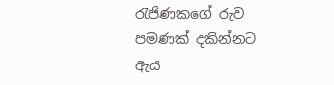රැජිණකගේ රුව පමණක් දකින්නට ඇය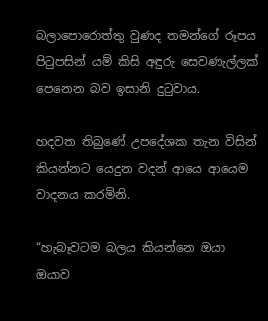බලාපොරොත්තු වුණද තමන්ගේ රූපය පිටුපසින් යම් කිසි අඳුරු සෙවණැල්ලක් පෙනෙන බව ඉසානි දුටුවාය.

හදවත තිබුණේ උපදේශක තැන විසින් කියන්නට යෙදුන වදන් ආයෙ ආයෙම වාදනය කරමිනි.

“හැබෑවටම බලය කියන්නෙ ඔයා ඔයාව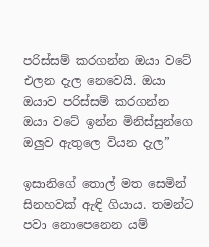පරිස්සම් කරගන්න ඔයා වටේ එලන දැල නෙවෙයි. ඔයා ඔයාව පරිස්සම් කරගන්න ඔයා වටේ ඉන්න මිනිස්සුන්ගෙ ඔලුව ඇතුලෙ වියන දැල”

ඉසානිගේ තොල් මත සෙමින් සිනහවක් ඇඳි ගියාය. තමන්ට පවා නොපෙනෙන යම්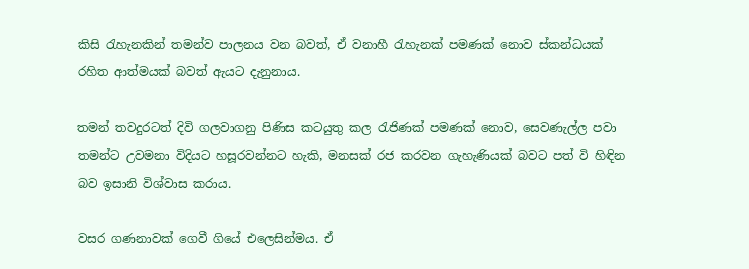කිසි රැහැනකින් තමන්ව පාලනය වන බවත්, ඒ වනාහී රැහැනක් පමණක් නොව ස්කන්ධයක් රහිත ආත්මයක් බවත් ඇයට දැනුනාය.

තමන් තවදුරටත් දිවි ගලවාගනු පිණිස කටයුතු කල රැජිණක් පමණක් නොව, සෙවණැල්ල පවා තමන්ට උවමනා විදියට හසූරවන්නට හැකි, මනසක් රජ කරවන ගැහැණියක් බවට පත් වි හිඳින බව ඉසානි විශ්වාස කරාය.

වසර ගණනාවක් ගෙවී ගියේ එලෙසින්මය. ඒ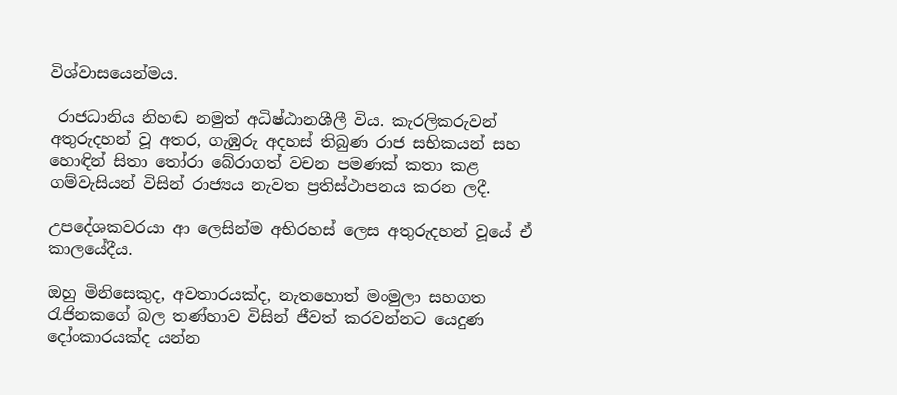විශ්වාසයෙන්මය.

 රාජධානිය නිහඬ නමුත් අධිෂ්ඨානශීලී විය. කැරලිකරුවන් අතුරුදහන් වූ අතර, ගැඹුරු අදහස් තිබුණ රාජ සභිකයන් සහ හොඳින් සිතා තෝරා බේරාගත් වචන පමණක් කතා කළ ගම්වැසියන් විසින් රාජ්‍යය නැවත ප්‍රතිස්ථාපනය කරන ලදී.

උපදේශකවරයා ආ ලෙසින්ම අභිරහස් ලෙස අතුරුදහන් වූයේ ඒ කාලයේදීය.

ඔහු මිනිසෙකුද, අවතාරයක්ද, නැතහොත් මංමුලා සහගත රැජිනකගේ බල තණ්හාව විසින් ජීවත් කරවන්නට යෙදුණ දෝංකාරයක්ද යන්න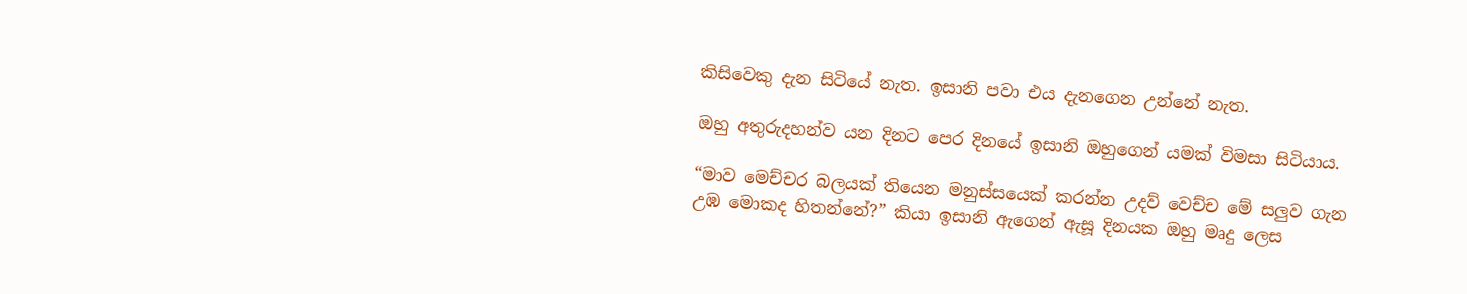කිසිවෙකු දැන සිටියේ නැත. ඉසානි පවා එය දැනගෙන උන්නේ නැත.

ඔහු අතුරුදහන්ව යන දිනට පෙර දිනයේ ඉසානි ඔහුගෙන් යමක් විමසා සිටියාය.

“මාව මෙච්චර බලයක් තියෙන මනුස්සයෙක් කරන්න උදව් වෙච්ච මේ සලුව ගැන උඹ මොකද හිතන්නේ?” කියා ඉසානි ඇගෙන් ඇසූ දිනයක ඔහු මෘදු ලෙස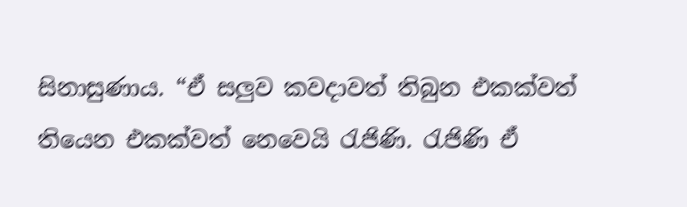සිනාසුණාය. “ඒ සලුව කවදාවත් තිබුන එකක්වත් තියෙන එකක්වත් නෙවෙයි රැජිණි. රැජිණි ඒ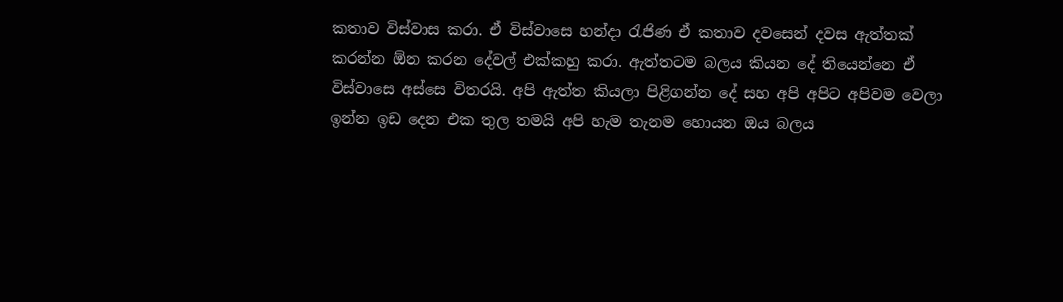කතාව විස්වාස කරා. ඒ විස්වාසෙ හන්දා රැජිණ ඒ කතාව දවසෙන් දවස ඇත්තක් කරන්න ඕන කරන දේවල් එක්‍කහු කරා. ඇත්තටම බලය කියන දේ තියෙන්නෙ ඒ විස්වාසෙ අස්සෙ විතරයි. අපි ඇත්ත කියලා පිළිගන්න දේ සහ අපි අපිට අපිවම වෙලා ඉන්න ඉඩ දෙන එක තුල තමයි අපි හැම තැනම හොයන ඔය බලය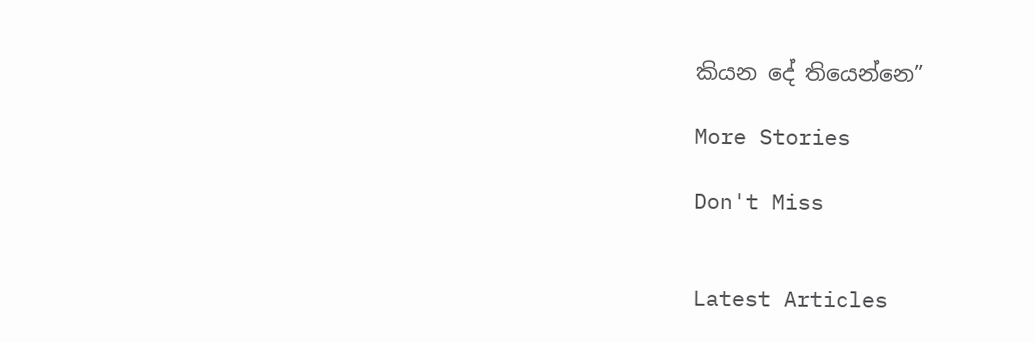කියන දේ තියෙන්නෙ”

More Stories

Don't Miss


Latest Articles